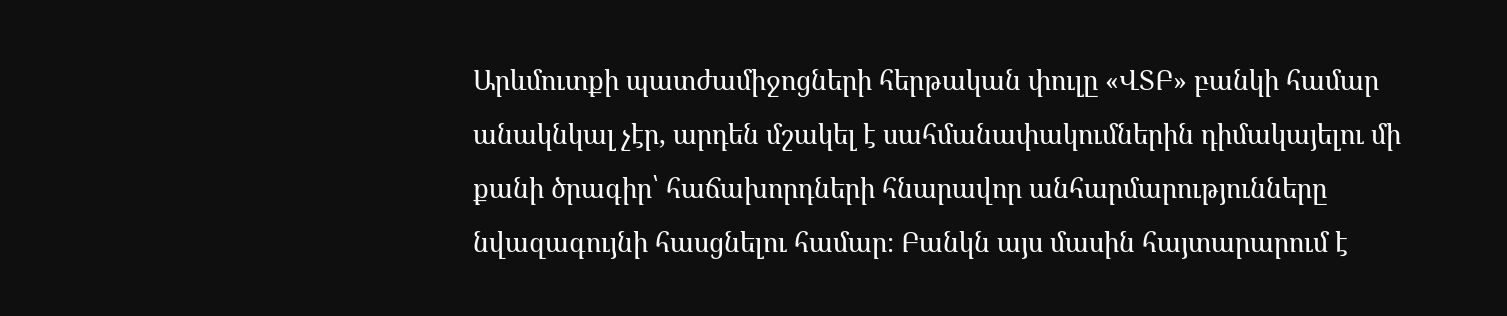Արևմուտքի պատժամիջոցների հերթական փուլը «ՎՏԲ» բանկի համար անակնկալ չէր, արդեն մշակել է սահմանափակումներին դիմակայելու մի քանի ծրագիր՝ հաճախորդների հնարավոր անհարմարությունները նվազագույնի հասցնելու համար։ Բանկն այս մասին հայտարարում է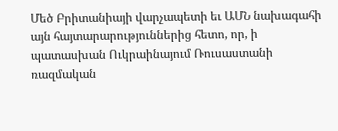Մեծ Բրիտանիայի վարչապետի եւ ԱՄՆ նախագահի այն հայտարարություններից հետո, որ, ի պատասխան Ուկրաինայում Ռուսաստանի ռազմական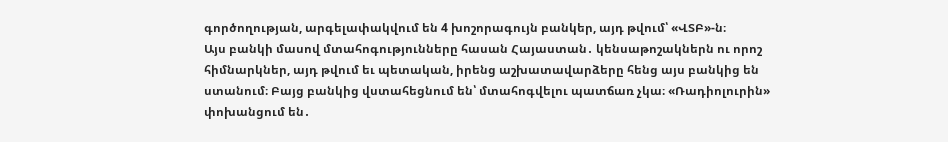գործողության, արգելափակվում են 4 խոշորագույն բանկեր, այդ թվում՝ «ՎՏԲ»-ն։
Այս բանկի մասով մտահոգությունները հասան Հայաստան․ կենսաթոշակներն ու որոշ հիմնարկներ, այդ թվում եւ պետական, իրենց աշխատավարձերը հենց այս բանկից են ստանում։ Բայց բանկից վստահեցնում են՝ մտահոգվելու պատճառ չկա։ «Ռադիոլուրին» փոխանցում են․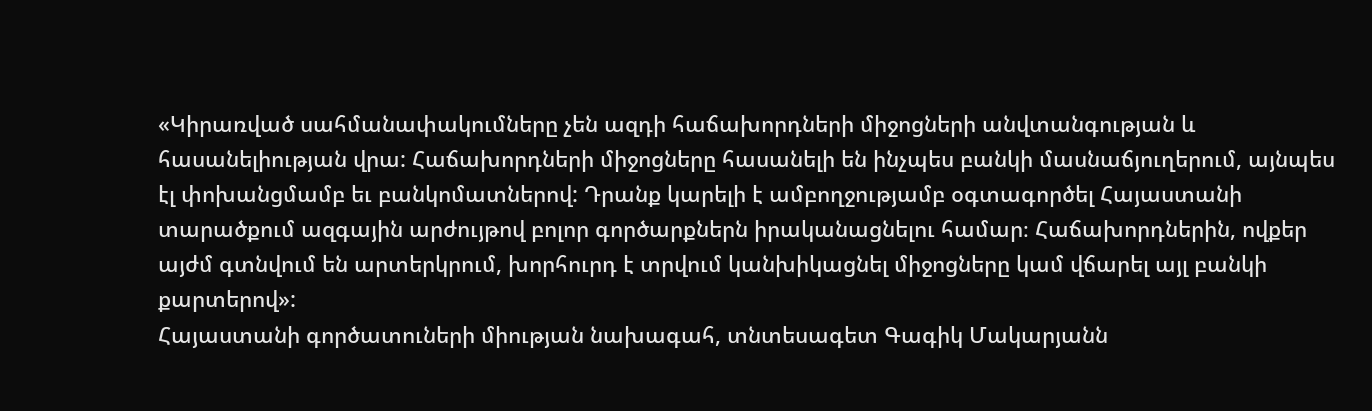«Կիրառված սահմանափակումները չեն ազդի հաճախորդների միջոցների անվտանգության և հասանելիության վրա: Հաճախորդների միջոցները հասանելի են ինչպես բանկի մասնաճյուղերում, այնպես էլ փոխանցմամբ եւ բանկոմատներով: Դրանք կարելի է ամբողջությամբ օգտագործել Հայաստանի տարածքում ազգային արժույթով բոլոր գործարքներն իրականացնելու համար։ Հաճախորդներին, ովքեր այժմ գտնվում են արտերկրում, խորհուրդ է տրվում կանխիկացնել միջոցները կամ վճարել այլ բանկի քարտերով»:
Հայաստանի գործատուների միության նախագահ, տնտեսագետ Գագիկ Մակարյանն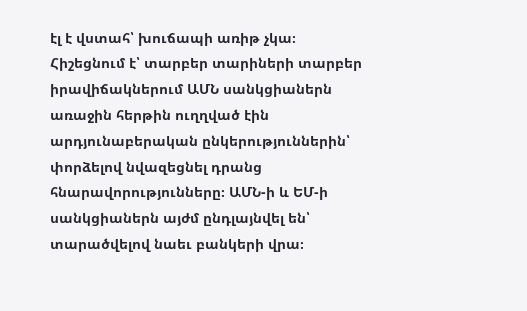էլ է վստահ՝ խուճապի առիթ չկա։ Հիշեցնում է՝ տարբեր տարիների տարբեր իրավիճակներում ԱՄՆ սանկցիաներն առաջին հերթին ուղղված էին արդյունաբերական ընկերություններին՝ փորձելով նվազեցնել դրանց հնարավորությունները։ ԱՄՆ-ի և ԵՄ-ի սանկցիաներն այժմ ընդլայնվել են՝ տարածվելով նաեւ բանկերի վրա։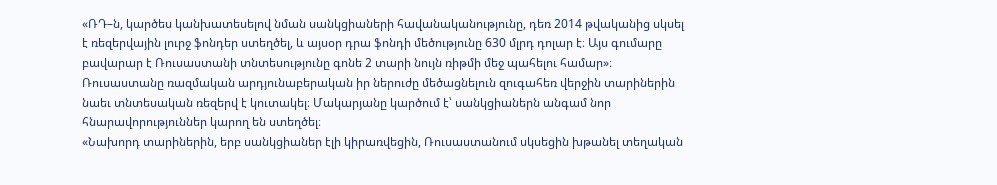«ՌԴ–ն, կարծես կանխատեսելով նման սանկցիաների հավանականությունը, դեռ 2014 թվականից սկսել է ռեզերվային լուրջ ֆոնդեր ստեղծել, և այսօր դրա ֆոնդի մեծությունը 630 մլրդ դոլար է։ Այս գումարը բավարար է Ռուսաստանի տնտեսությունը գոնե 2 տարի նույն ռիթմի մեջ պահելու համար»։
Ռուսաստանը ռազմական արդյունաբերական իր ներուժը մեծացնելուն զուգահեռ վերջին տարիներին նաեւ տնտեսական ռեզերվ է կուտակել։ Մակարյանը կարծում է՝ սանկցիաներն անգամ նոր հնարավորություններ կարող են ստեղծել։
«Նախորդ տարիներին, երբ սանկցիաներ էլի կիրառվեցին, Ռուսաստանում սկսեցին խթանել տեղական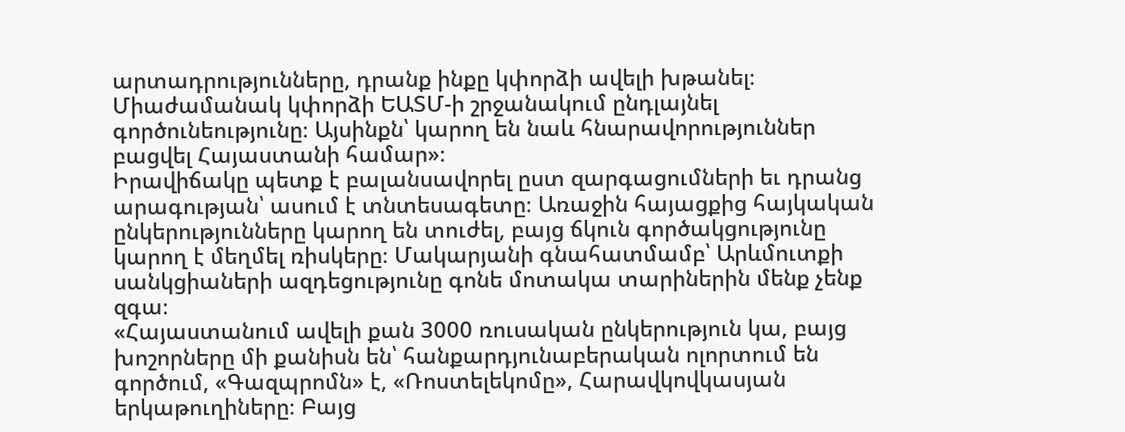արտադրությունները, դրանք ինքը կփորձի ավելի խթանել։ Միաժամանակ կփորձի ԵԱՏՄ-ի շրջանակում ընդլայնել գործունեությունը։ Այսինքն՝ կարող են նաև հնարավորություններ բացվել Հայաստանի համար»։
Իրավիճակը պետք է բալանսավորել ըստ զարգացումների եւ դրանց արագության՝ ասում է տնտեսագետը։ Առաջին հայացքից հայկական ընկերությունները կարող են տուժել, բայց ճկուն գործակցությունը կարող է մեղմել ռիսկերը։ Մակարյանի գնահատմամբ՝ Արևմուտքի սանկցիաների ազդեցությունը գոնե մոտակա տարիներին մենք չենք զգա։
«Հայաստանում ավելի քան 3000 ռուսական ընկերություն կա, բայց խոշորները մի քանիսն են՝ հանքարդյունաբերական ոլորտում են գործում, «Գազպրոմն» է, «Ռոստելեկոմը», Հարավկովկասյան երկաթուղիները։ Բայց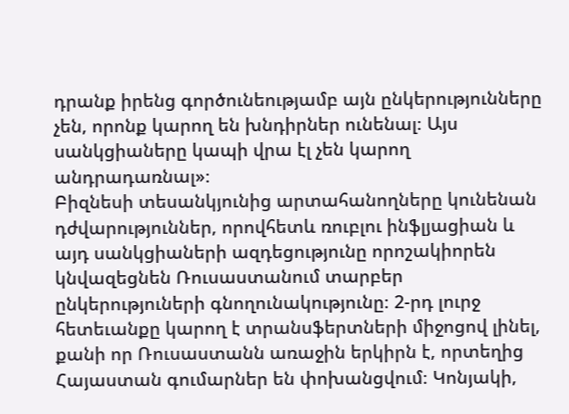դրանք իրենց գործունեությամբ այն ընկերությունները չեն, որոնք կարող են խնդիրներ ունենալ։ Այս սանկցիաները կապի վրա էլ չեն կարող անդրադառնալ»։
Բիզնեսի տեսանկյունից արտահանողները կունենան դժվարություններ, որովհետև ռուբլու ինֆլյացիան և այդ սանկցիաների ազդեցությունը որոշակիորեն կնվազեցնեն Ռուսաստանում տարբեր ընկերություների գնողունակությունը։ 2-րդ լուրջ հետեւանքը կարող է տրանսֆերտների միջոցով լինել, քանի որ Ռուսաստանն առաջին երկիրն է, որտեղից Հայաստան գումարներ են փոխանցվում։ Կոնյակի,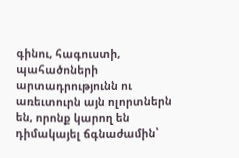գինու, հագուստի, պահածոների արտադրությունն ու առեւտուրն այն ոլորտներն են, որոնք կարող են դիմակայել ճգնաժամին՝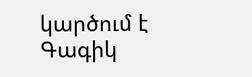կարծում է Գագիկ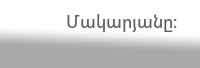Մակարյանը։